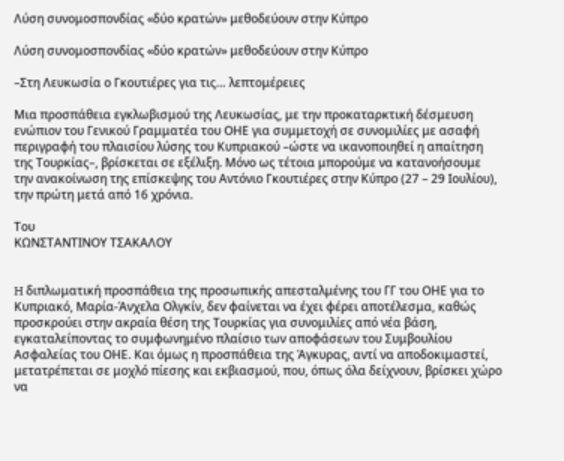Λύση συνομοσπονδίας «δύο κρατών» μεθοδεύουν στην Κύπρο

Λύση συνομοσπονδίας «δύο κρατών» μεθοδεύουν στην Κύπρο

–Στη Λευκωσία ο Γκουτιέρες για τις… λεπτομέρειες

Μια προσπάθεια εγκλωβισμού της Λευκωσίας, με την προκαταρκτική δέσμευση ενώπιον του Γενικού Γραμματέα του ΟΗΕ για συμμετοχή σε συνομιλίες με ασαφή περιγραφή του πλαισίου λύσης του Κυπριακού –ώστε να ικανοποιηθεί η απαίτηση της Τουρκίας–, βρίσκεται σε εξέλιξη. Μόνο ως τέτοια μπορούμε να κατανοήσουμε την ανακοίνωση της επίσκεψης του Αντόνιο Γκουτιέρες στην Κύπρο (27 – 29 Ιουλίου), την πρώτη μετά από 16 χρόνια.

Του
ΚΩΝΣΤΑΝΤΙΝΟΥ ΤΣΑΚΑΛΟΥ


H διπλωματική προσπάθεια της προσωπικής απεσταλμένης του ΓΓ του ΟΗΕ για το Κυπριακό, Μαρία-Άνχελα Ολγκίν, δεν φαίνεται να έχει φέρει αποτέλεσμα, καθώς προσκρούει στην ακραία θέση της Τουρκίας για συνομιλίες από νέα βάση, εγκαταλείποντας το συμφωνημένο πλαίσιο των αποφάσεων του Συμβουλίου Ασφαλείας του ΟΗΕ. Και όμως η προσπάθεια της Άγκυρας, αντί να αποδοκιμαστεί, μετατρέπεται σε μοχλό πίεσης και εκβιασμού, που, όπως όλα δείχνουν, βρίσκει χώρο να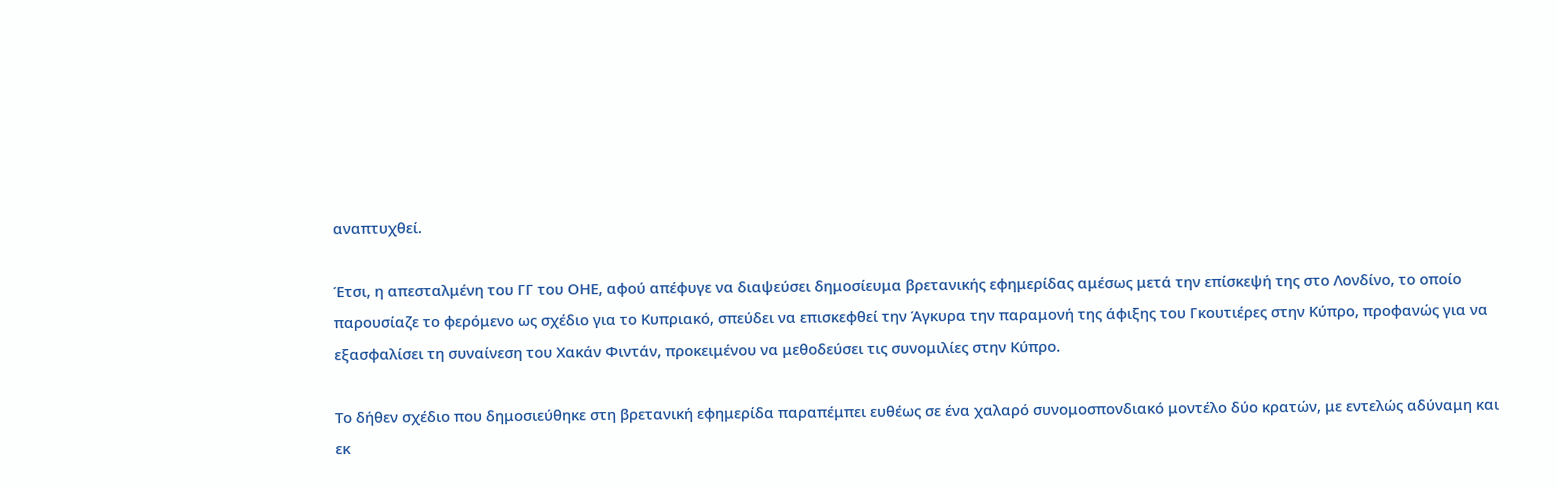αναπτυχθεί.

Έτσι, η απεσταλμένη του ΓΓ του ΟΗΕ, αφού απέφυγε να διαψεύσει δημοσίευμα βρετανικής εφημερίδας αμέσως μετά την επίσκεψή της στο Λονδίνο, το οποίο παρουσίαζε το φερόμενο ως σχέδιο για το Κυπριακό, σπεύδει να επισκεφθεί την Άγκυρα την παραμονή της άφιξης του Γκουτιέρες στην Κύπρο, προφανώς για να εξασφαλίσει τη συναίνεση του Χακάν Φιντάν, προκειμένου να μεθοδεύσει τις συνομιλίες στην Κύπρο.

Το δήθεν σχέδιο που δημοσιεύθηκε στη βρετανική εφημερίδα παραπέμπει ευθέως σε ένα χαλαρό συνομοσπονδιακό μοντέλο δύο κρατών, με εντελώς αδύναμη και εκ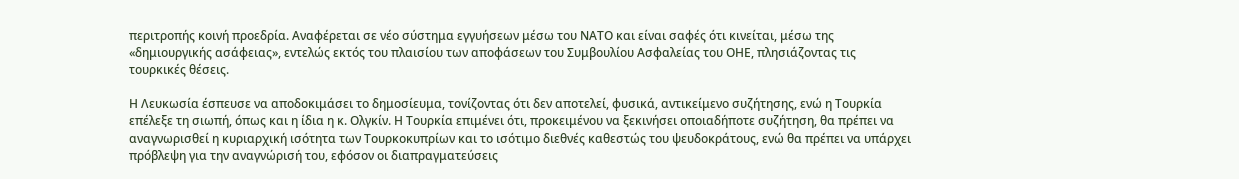περιτροπής κοινή προεδρία. Αναφέρεται σε νέο σύστημα εγγυήσεων μέσω του ΝΑΤΟ και είναι σαφές ότι κινείται, μέσω της «δημιουργικής ασάφειας», εντελώς εκτός του πλαισίου των αποφάσεων του Συμβουλίου Ασφαλείας του ΟΗΕ, πλησιάζοντας τις τουρκικές θέσεις.

Η Λευκωσία έσπευσε να αποδοκιμάσει το δημοσίευμα, τονίζοντας ότι δεν αποτελεί, φυσικά, αντικείμενο συζήτησης, ενώ η Τουρκία επέλεξε τη σιωπή, όπως και η ίδια η κ. Ολγκίν. Η Τουρκία επιμένει ότι, προκειμένου να ξεκινήσει οποιαδήποτε συζήτηση, θα πρέπει να αναγνωρισθεί η κυριαρχική ισότητα των Τουρκοκυπρίων και το ισότιμο διεθνές καθεστώς του ψευδοκράτους, ενώ θα πρέπει να υπάρχει πρόβλεψη για την αναγνώρισή του, εφόσον οι διαπραγματεύσεις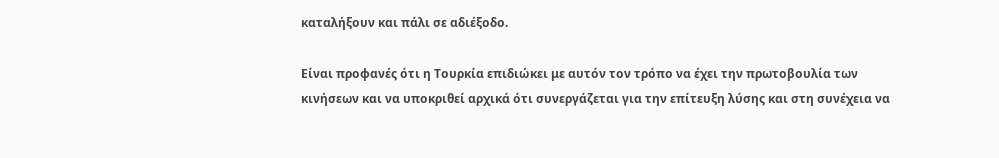καταλήξουν και πάλι σε αδιέξοδο.

Είναι προφανές ότι η Τουρκία επιδιώκει με αυτόν τον τρόπο να έχει την πρωτοβουλία των κινήσεων και να υποκριθεί αρχικά ότι συνεργάζεται για την επίτευξη λύσης και στη συνέχεια να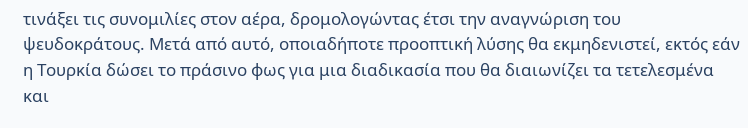τινάξει τις συνομιλίες στον αέρα, δρομολογώντας έτσι την αναγνώριση του ψευδοκράτους. Μετά από αυτό, οποιαδήποτε προοπτική λύσης θα εκμηδενιστεί, εκτός εάν η Τουρκία δώσει το πράσινο φως για μια διαδικασία που θα διαιωνίζει τα τετελεσμένα και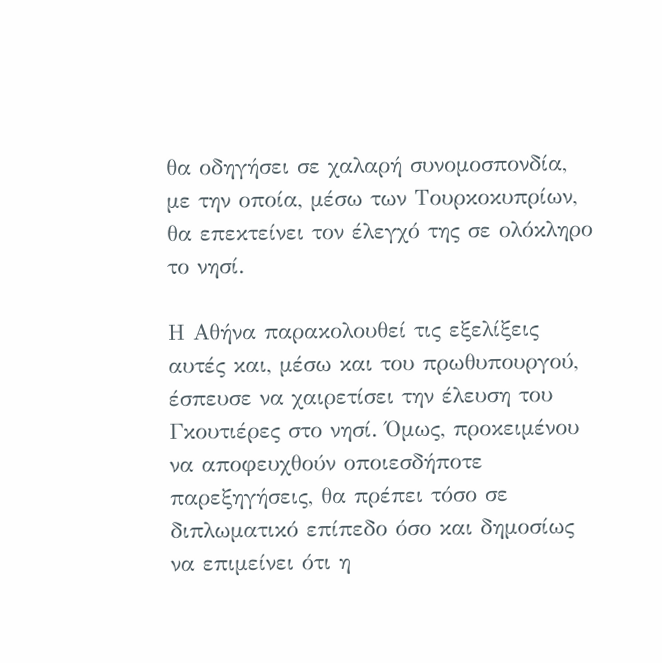θα οδηγήσει σε χαλαρή συνομοσπονδία, με την οποία, μέσω των Τουρκοκυπρίων, θα επεκτείνει τον έλεγχό της σε ολόκληρο το νησί.

Η Αθήνα παρακολουθεί τις εξελίξεις αυτές και, μέσω και του πρωθυπουργού, έσπευσε να χαιρετίσει την έλευση του Γκουτιέρες στο νησί. Όμως, προκειμένου να αποφευχθούν οποιεσδήποτε παρεξηγήσεις, θα πρέπει τόσο σε διπλωματικό επίπεδο όσο και δημοσίως να επιμείνει ότι η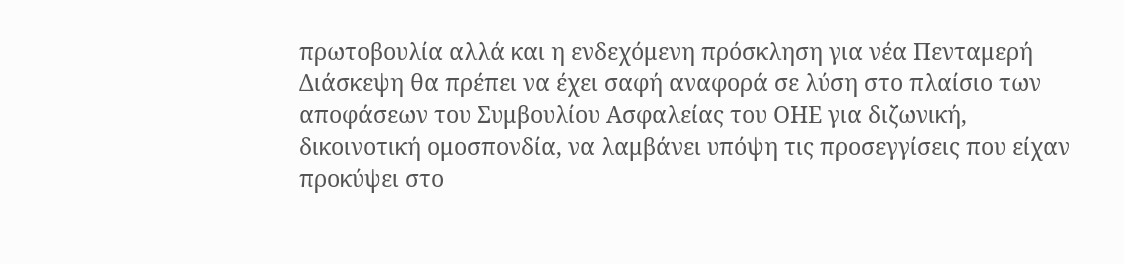πρωτοβουλία αλλά και η ενδεχόμενη πρόσκληση για νέα Πενταμερή Διάσκεψη θα πρέπει να έχει σαφή αναφορά σε λύση στο πλαίσιο των αποφάσεων του Συμβουλίου Ασφαλείας του ΟΗΕ για διζωνική, δικοινοτική ομοσπονδία, να λαμβάνει υπόψη τις προσεγγίσεις που είχαν προκύψει στο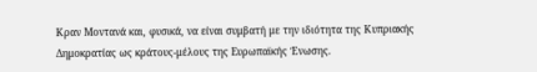Κραν Μοντανά και, φυσικά, να είναι συμβατή με την ιδιότητα της Κυπριακής Δημοκρατίας ως κράτους-μέλους της Ευρωπαϊκής Ένωσης.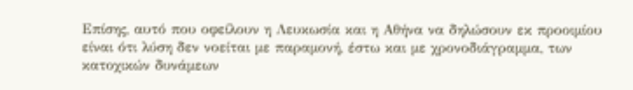Επίσης, αυτό που οφείλουν η Λευκωσία και η Αθήνα να δηλώσουν εκ προοιμίου είναι ότι λύση δεν νοείται με παραμονή, έστω και με χρονοδιάγραμμα, των κατοχικών δυνάμεων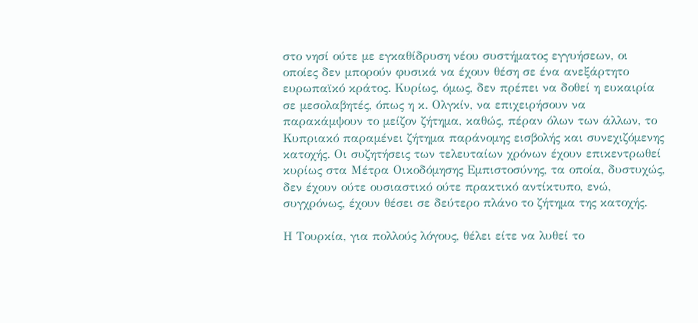στο νησί ούτε με εγκαθίδρυση νέου συστήματος εγγυήσεων, οι οποίες δεν μπορούν φυσικά να έχουν θέση σε ένα ανεξάρτητο ευρωπαϊκό κράτος. Κυρίως, όμως, δεν πρέπει να δοθεί η ευκαιρία σε μεσολαβητές, όπως η κ. Ολγκίν, να επιχειρήσουν να παρακάμψουν το μείζον ζήτημα, καθώς, πέραν όλων των άλλων, το Κυπριακό παραμένει ζήτημα παράνομης εισβολής και συνεχιζόμενης κατοχής. Οι συζητήσεις των τελευταίων χρόνων έχουν επικεντρωθεί κυρίως στα Μέτρα Οικοδόμησης Εμπιστοσύνης, τα οποία, δυστυχώς, δεν έχουν ούτε ουσιαστικό ούτε πρακτικό αντίκτυπο, ενώ, συγχρόνως, έχουν θέσει σε δεύτερο πλάνο το ζήτημα της κατοχής.

Η Τουρκία, για πολλούς λόγους, θέλει είτε να λυθεί το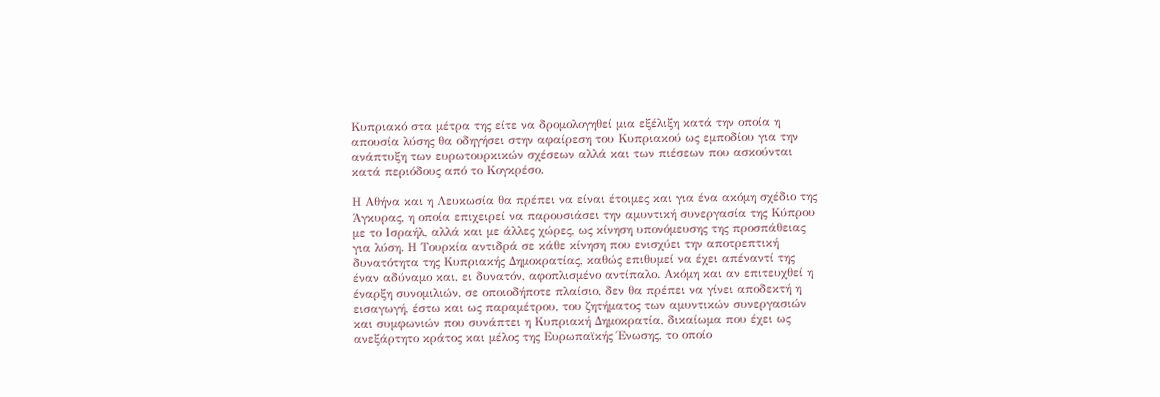Κυπριακό στα μέτρα της είτε να δρομολογηθεί μια εξέλιξη κατά την οποία η απουσία λύσης θα οδηγήσει στην αφαίρεση του Κυπριακού ως εμποδίου για την ανάπτυξη των ευρωτουρκικών σχέσεων αλλά και των πιέσεων που ασκούνται κατά περιόδους από το Κογκρέσο.

Η Αθήνα και η Λευκωσία θα πρέπει να είναι έτοιμες και για ένα ακόμη σχέδιο της Άγκυρας, η οποία επιχειρεί να παρουσιάσει την αμυντική συνεργασία της Κύπρου με το Ισραήλ, αλλά και με άλλες χώρες, ως κίνηση υπονόμευσης της προσπάθειας για λύση. Η Τουρκία αντιδρά σε κάθε κίνηση που ενισχύει την αποτρεπτική δυνατότητα της Κυπριακής Δημοκρατίας, καθώς επιθυμεί να έχει απέναντί της έναν αδύναμο και, ει δυνατόν, αφοπλισμένο αντίπαλο. Ακόμη και αν επιτευχθεί η έναρξη συνομιλιών, σε οποιοδήποτε πλαίσιο, δεν θα πρέπει να γίνει αποδεκτή η εισαγωγή, έστω και ως παραμέτρου, του ζητήματος των αμυντικών συνεργασιών και συμφωνιών που συνάπτει η Κυπριακή Δημοκρατία, δικαίωμα που έχει ως ανεξάρτητο κράτος και μέλος της Ευρωπαϊκής Ένωσης, το οποίο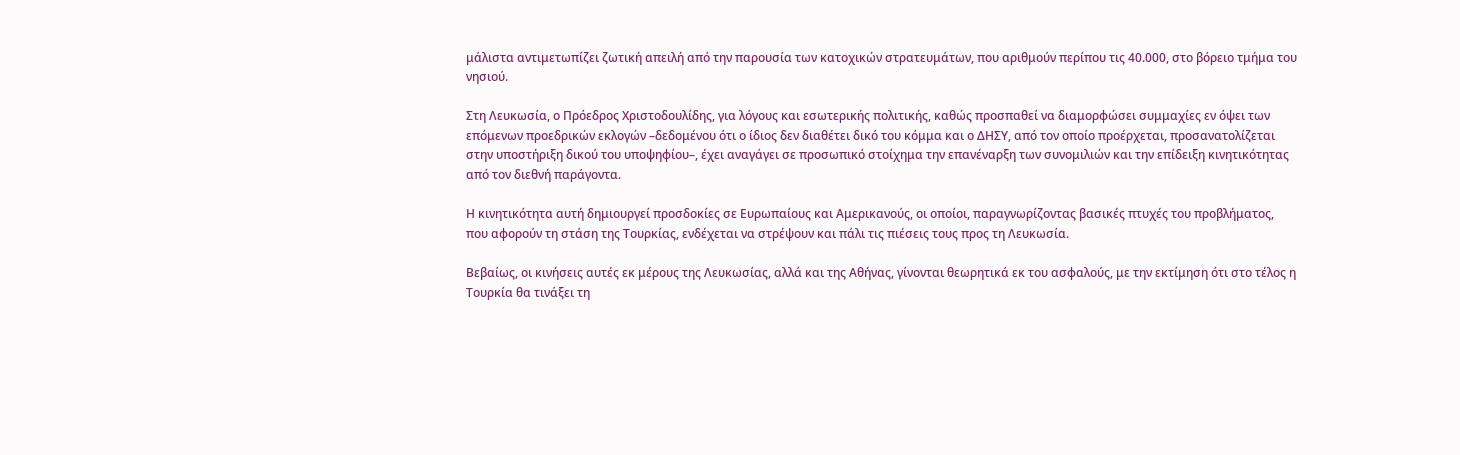μάλιστα αντιμετωπίζει ζωτική απειλή από την παρουσία των κατοχικών στρατευμάτων, που αριθμούν περίπου τις 40.000, στο βόρειο τμήμα του νησιού.

Στη Λευκωσία, ο Πρόεδρος Χριστοδουλίδης, για λόγους και εσωτερικής πολιτικής, καθώς προσπαθεί να διαμορφώσει συμμαχίες εν όψει των επόμενων προεδρικών εκλογών –δεδομένου ότι ο ίδιος δεν διαθέτει δικό του κόμμα και ο ΔΗΣΥ, από τον οποίο προέρχεται, προσανατολίζεται στην υποστήριξη δικού του υποψηφίου–, έχει αναγάγει σε προσωπικό στοίχημα την επανέναρξη των συνομιλιών και την επίδειξη κινητικότητας από τον διεθνή παράγοντα.

Η κινητικότητα αυτή δημιουργεί προσδοκίες σε Ευρωπαίους και Αμερικανούς, οι οποίοι, παραγνωρίζοντας βασικές πτυχές του προβλήματος, που αφορούν τη στάση της Τουρκίας, ενδέχεται να στρέψουν και πάλι τις πιέσεις τους προς τη Λευκωσία.

Βεβαίως, οι κινήσεις αυτές εκ μέρους της Λευκωσίας, αλλά και της Αθήνας, γίνονται θεωρητικά εκ του ασφαλούς, με την εκτίμηση ότι στο τέλος η Τουρκία θα τινάξει τη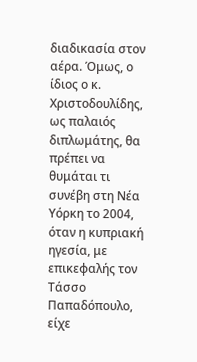διαδικασία στον αέρα. Όμως, ο ίδιος ο κ. Χριστοδουλίδης, ως παλαιός διπλωμάτης, θα πρέπει να θυμάται τι συνέβη στη Νέα Υόρκη το 2004, όταν η κυπριακή ηγεσία, με επικεφαλής τον Τάσσο Παπαδόπουλο, είχε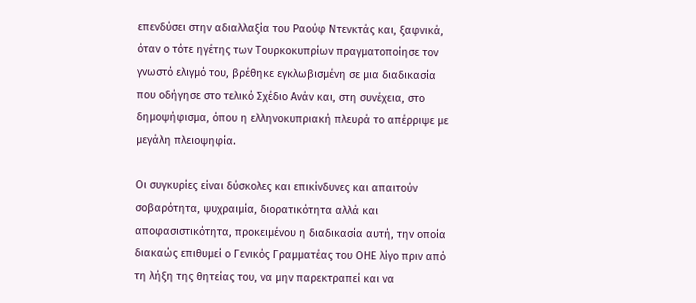επενδύσει στην αδιαλλαξία του Ραούφ Ντενκτάς και, ξαφνικά, όταν ο τότε ηγέτης των Τουρκοκυπρίων πραγματοποίησε τον γνωστό ελιγμό του, βρέθηκε εγκλωβισμένη σε μια διαδικασία που οδήγησε στο τελικό Σχέδιο Ανάν και, στη συνέχεια, στο δημοψήφισμα, όπου η ελληνοκυπριακή πλευρά το απέρριψε με μεγάλη πλειοψηφία.

Οι συγκυρίες είναι δύσκολες και επικίνδυνες και απαιτούν σοβαρότητα, ψυχραιμία, διορατικότητα αλλά και αποφασιστικότητα, προκειμένου η διαδικασία αυτή, την οποία διακαώς επιθυμεί ο Γενικός Γραμματέας του ΟΗΕ λίγο πριν από τη λήξη της θητείας του, να μην παρεκτραπεί και να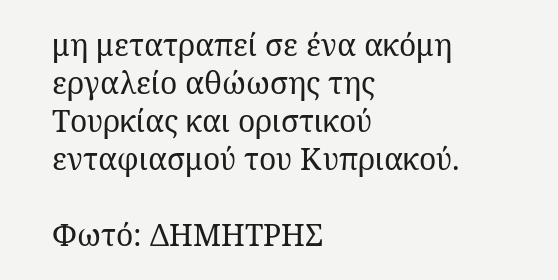μη μετατραπεί σε ένα ακόμη εργαλείο αθώωσης της Τουρκίας και οριστικού ενταφιασμού του Κυπριακού.

Φωτό: ΔΗΜΗΤΡΗΣ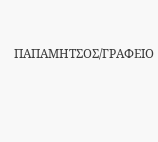ΠΑΠΑΜΗΤΣΟΣ/ΓΡΑΦΕΙΟ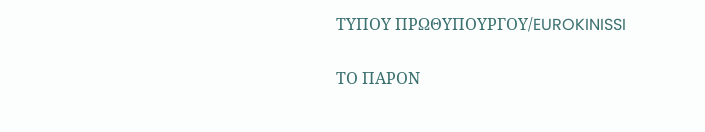ΤΥΠΟΥ ΠΡΩΘΥΠΟΥΡΓΟΥ/EUROKINISSI

ΤΟ ΠΑΡΟΝ